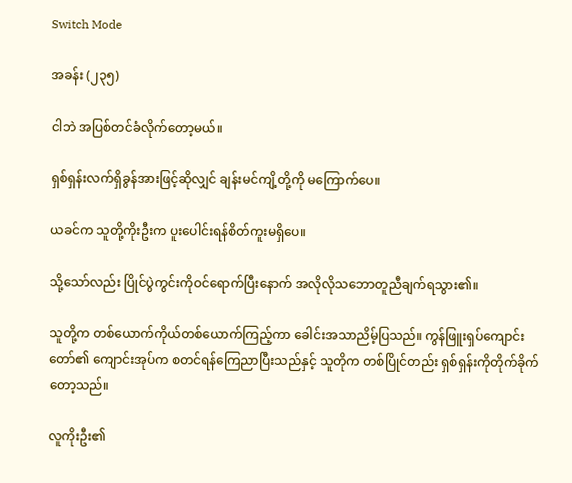Switch Mode

အခန်း (၂၃၅)

ငါဘဲ အပြစ်တင်ခံလိုက်တော့မယ်။

ရှစ်ရှန်းလက်ရှိခွန်အားဖြင့်ဆိုလျှင် ချန်းမင်ကျိ့တို့ကို မကြောက်ပေ။

ယခင်က သူတို့ကိုးဦးက ပူးပေါင်းရန်စိတ်ကူးမရှိပေ။

သို့သော်လည်း ပြိုင်ပွဲကွင်းကိုဝင်ရောက်ပြီးနောက် အလိုလိုသဘောတူညီချက်ရသွား၏။

သူတို့က တစ်ယောက်ကိုယ်တစ်ယောက်ကြည့်ကာ ခေါင်းအသာညိမ့်ပြသည်။ ကွန်ဖြူးရှပ်ကျောင်းတော်၏ ကျောင်းအုပ်က စတင်ရန်ကြေညာပြီးသည်နှင့် သူတိုက တစ်ပြိုင်တည်း ရှစ်ရှန်းကိုတိုက်ခိုက်တော့သည်။

လူကိုးဦး၏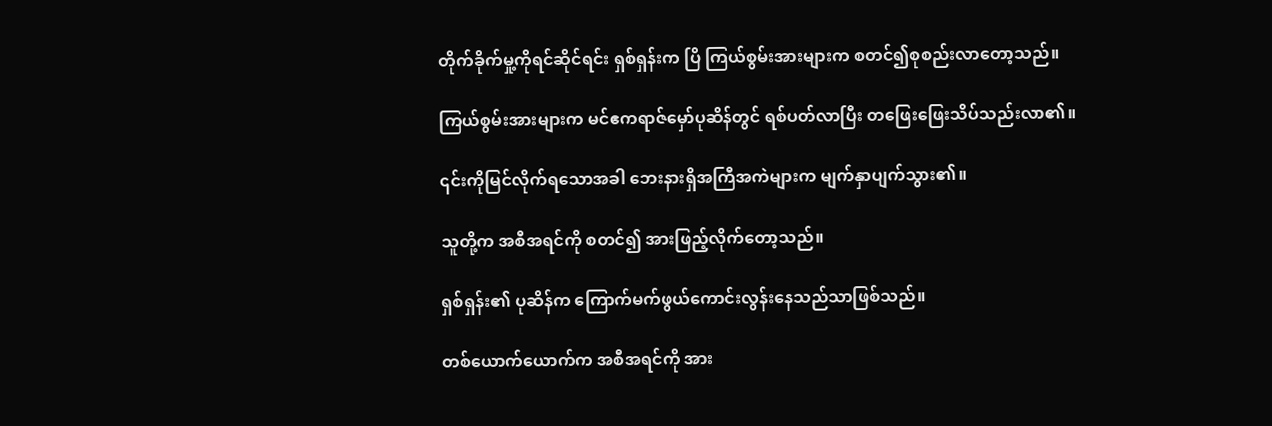တိုက်ခိုက်မှု့ကိုရင်ဆိုင်ရင်း ရှစ်ရှန်းက ပြိ ကြယ်စွမ်းအားများက စတင်၍စုစည်းလာတော့သည်။

ကြယ်စွမ်းအားများက မင်ဧကရာဇ်မှော်ပုဆိန်တွင် ရစ်ပတ်လာပြီး တဖြေးဖြေးသိပ်သည်းလာ၏။

၎င်းကိုမြင်လိုက်ရသောအခါ ဘေးနားရှိအကြီအကဲများက မျက်နှာပျက်သွား၏။

သူတို့က အစီအရင်ကို စတင်၍ အားဖြည့်လိုက်တော့သည်။

ရှစ်ရှန်း၏ ပုဆိန်က ကြောက်မက်ဖွယ်ကောင်းလွန်းနေသည်သာဖြစ်သည်။

တစ်ယောက်ယောက်က အစီအရင်ကို အား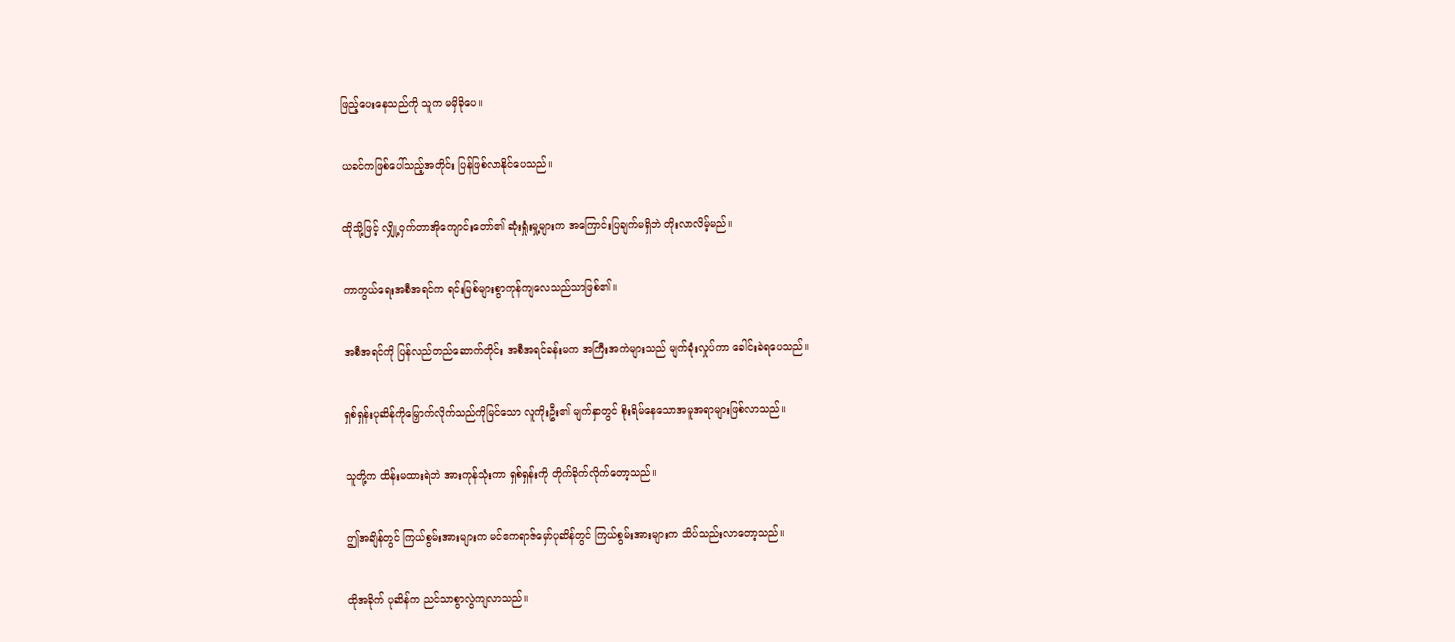ဖြည့်ပေးနေသည်ကို သူက မမှိခိုပေ။

ယခင်ကဖြစ်ပေါ်သည့်အတိုင်း ပြန်ဖြစ်လာနိုင်ပေသည်။

ထိုသို့ဖြင့် လျှို့ဝှက်တာအိုကျောင်းတော်၏ ဆုံးရှုံးမှု့များက အကြောင်းပြချက်မရှိဘဲ တိုးလာလိမ့်မည်။

ကာကွယ်ရေးအစီအရင်က ရင်းမြစ်များစွာကုန်ကျလေသည်သာဖြစ်၏။

အစီအရင်ကို ပြန်လည်တည်ဆောက်တိုင်း အစီအရင်ခန်းမက အကြီးအကဲများသည် မျက်ခုံးလှုပ်ကာ ခေါင်းခဲရပေသည်။

ရှစ်ရှန်းပုဆိန်ကိုမြှောက်လိုက်သည်ကိုမြင်သော လူကိုးဦး၏ မျက်နှာတွင် စိုးရိမ်နေသောအမူအရာများဖြစ်လာသည်။

သူတို့က ထိန်းမထားရဲဘဲ အားကုန်သုံးကာ ရှစ်ရှန်းကို တိုက်ခိုက်လိုက်တော့သည်။

ဤအချိန်တွင် ကြယ်စွမ်းအားများက မင်ဧကရာဇ်မှော်ပုဆိန်တွင် ကြယ်စွမ်းအားများက သိပ်သည်းလာတော့သည်။

ထိုအခိုက် ပုဆိန်က ညင်သာစွာလွဲကျလာသည်။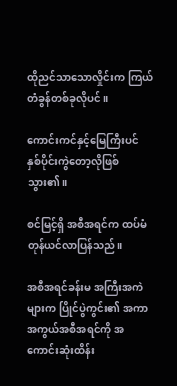ထိုညင်သာသောလှိုင်းက ကြယ်တံခွန်တစ်ခုလိုပင်။

ကောင်းကင်နှင့်မြေကြီးပင် နှစ်ပိုင်းကွဲတော့လိုဖြစ်သွား၏။

စင်မြင့်ရှိ အစီအရင်က ထပ်မံတုန်ယင်လာပြန်သည်။

အစီအရင်ခန်းမ အကြီးအကဲများက ပြိုင်ပွဲကွင်း၏ အကာအကွယ်အစီအရင်ကို အကောင်းဆုံးထိန်း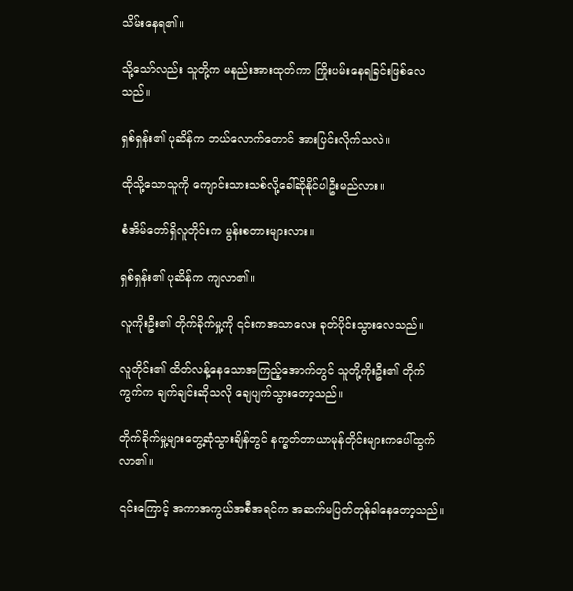သိမ်းနေရ၏။

သို့သော်လည်း သူတို့က မနည်းအားထုတ်ကာ ကြိုးပမ်းနေရခြင်းဖြစ်လေသည်။

ရှစ်ရှန်း၏ ပုဆိန်က ဘယ်လောက်တောင် အားပြင်းလိုက်သလဲ။

ထိုသို့သောသူကို ကျောင်းသားသစ်လို့ခေါ်ဆိုနိုင်ပါဦးမည်လား။

စံအိမ်တော်ရှိလူတိုင်းက မွန်းစတားများလား။

ရှစ်ရှန်း၏ ပုဆိန်က ကျလာ၏။

လူကိုးဦး၏ တိုက်ခိုက်မှု့ကို ၎င်းကအသာလေး ခုတ်ပိုင်းသွားလေသည်။

လူတိုင်း၏ ထိတ်လန့်နေသောအကြည့်အောက်တွင် သူတို့ကိုးဦး၏ တိုက်ကွက်က ချက်ချင်းဆိုသလို ချေပျက်သွားတော့သည်။

တိုက်ခိုက်မှု့များတွေ့ဆုံသွားချိန်တွင် နက္ခတ်တာယာမုန်တိုင်းများကပေါ်ထွက်လာ၏။

၎င်းကြောင့် အကာအကွယ်အစီအရင်က အဆက်မပြတ်တုန်ခါနေတော့သည်။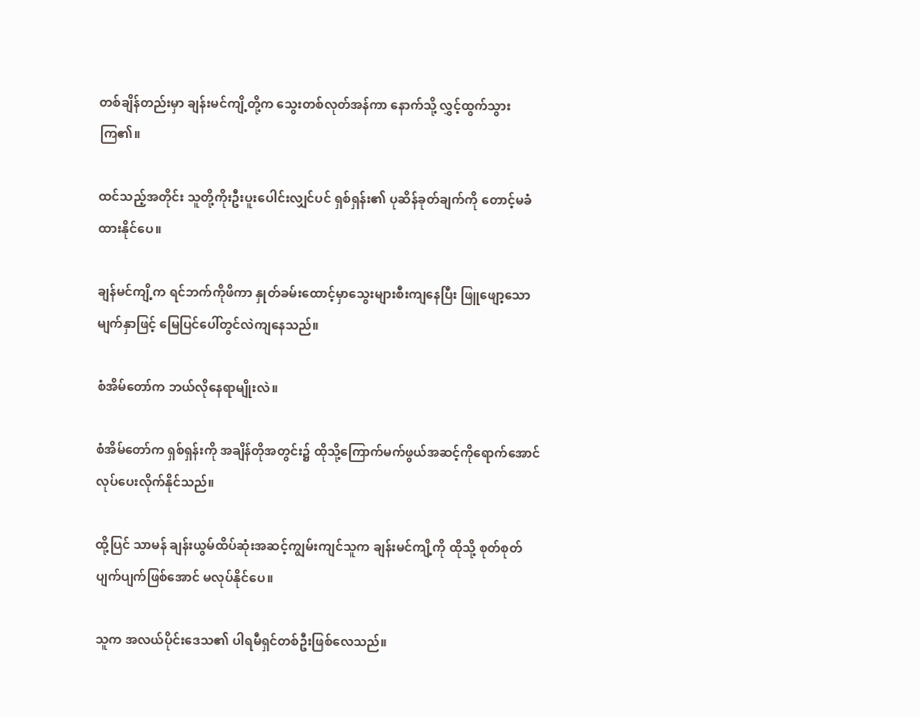တစ်ချိန်တည်းမှာ ချန်းမင်ကျိ့တို့က သွေးတစ်လုတ်အန်ကာ နောက်သို့ လွှင့်ထွက်သွားကြ၏။

ထင်သည့်အတိုင်း သူတို့ကိုးဦးပူးပေါင်းလျှင်ပင် ရှစ်ရှန်း၏ ပုဆိန်ခုတ်ချက်ကို တောင့်မခံထားနိုင်ပေ။

ချန်မင်ကျိ့က ရင်ဘက်ကိုဖိကာ နှုတ်ခမ်းထောင့်မှာသွေးများစီးကျနေပြီး ဖြူဖျော့သောမျက်နှာဖြင့် မြေပြင်ပေါ်တွင်လဲကျနေသည်။

စံအိမ်တော်က ဘယ်လိုနေရာမျိုးလဲ။

စံအိမ်တော်က ရှစ်ရှန်းကို အချိန်တိုအတွင်း၌ ထိုသို့ကြောက်မက်ဖွယ်အဆင့်ကိုရောက်အောင်လုပ်ပေးလိုက်နိုင်သည်။

ထို့ပြင် သာမန် ချန်းယွမ်ထိပ်ဆုံးအဆင့်ကျွမ်းကျင်သူက ချန်းမင်ကျိ့ကို ထိုသို့ စုတ်စုတ်ပျက်ပျက်ဖြစ်အောင် မလုပ်နိုင်ပေ။

သူက အလယ်ပိုင်းဒေသ၏ ပါရမီရှင်တစ်ဦးဖြစ်လေသည်။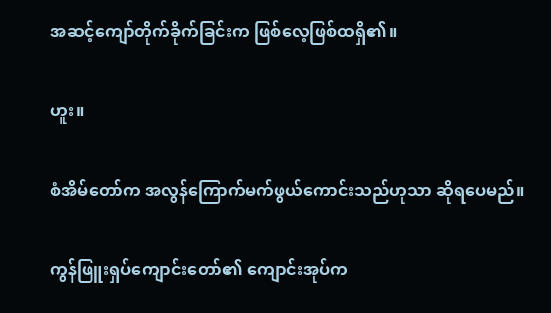အဆင့်ကျော်တိုက်ခိုက်ခြင်းက ဖြစ်လေ့ဖြစ်ထရှိ၏။

ဟူး။

စံအိမ်တော်က အလွန်ကြောက်မက်ဖွယ်ကောင်းသည်ဟုသာ ဆိုရပေမည်။

ကွန်ဖြူးရှပ်ကျောင်းတော်၏ ကျောင်းအုပ်က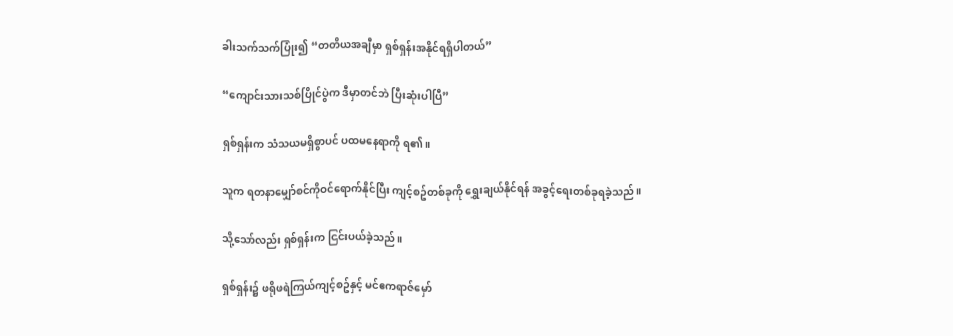ခါးသက်သက်ပြုံး၍ “တတိယအချီမှာ ရှစ်ရှန်းအနိုင်ရရှိပါတယ်”

“ကျောင်းသားသစ်ပြိုင်ပွဲက ဒီမှာတင်ဘဲ ပြီးဆုံးပါပြီ”

ရှစ်ရှန်းက သံသယမရှိစွာပင် ပထမနေရာကို ရ၏။

သူက ရတနာမျှော်စင်ကိုဝင်ရောက်နိုင်ပြီး ကျင့်စဥ်တစ်ခုကို ရွှေးချယ်နိုင်ရန် အခွင့်ရေးတစ်ခုရခဲ့သည်။

သို့သော်လည်း ရှစ်ရှန်းက ငြင်းပယ်ခဲ့သည်။

ရှစ်ရှန်း၌ ဖရိုဖရဲကြယ်ကျင့်စဥ်နှင့် မင်ဧကရာဇ်မှော်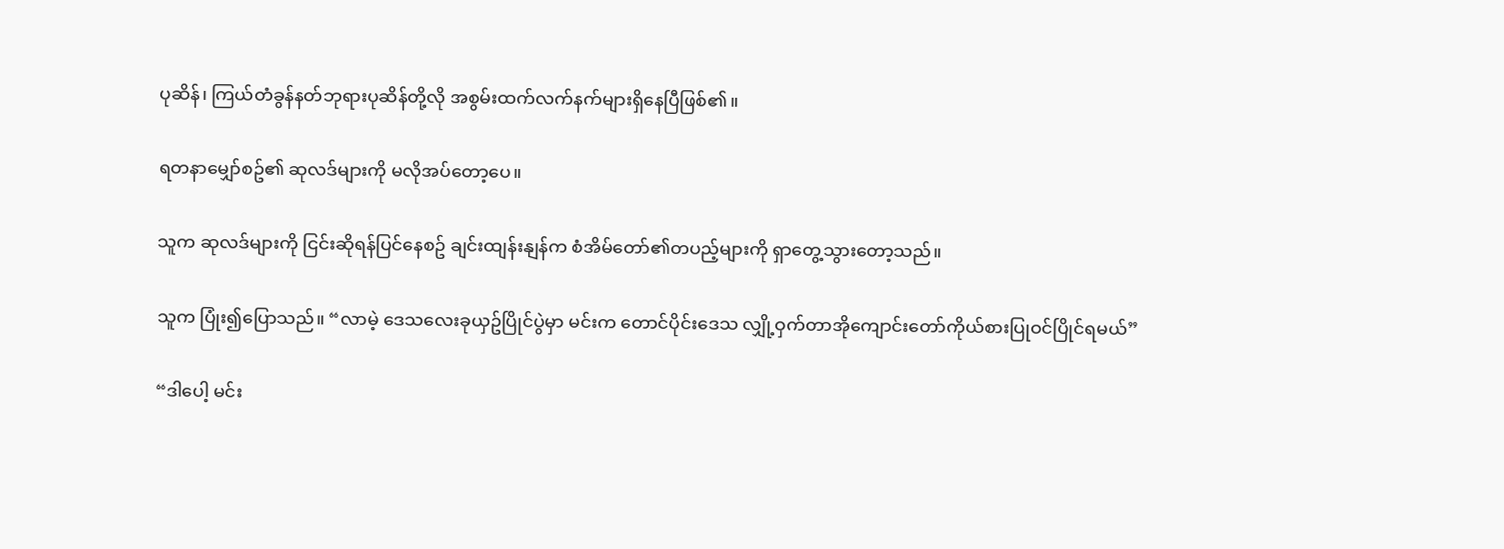ပုဆိန်၊ ကြယ်တံခွန်နတ်ဘုရားပုဆိန်တို့လို အစွမ်းထက်လက်နက်များရှိနေပြီဖြစ်၏။

ရတနာမျှော်စဥ်၏ ဆုလဒ်များကို မလိုအပ်တော့ပေ။

သူက ဆုလဒ်များကို ငြင်းဆိုရန်ပြင်နေစဥ် ချင်းထျန်းနျန်က စံအိမ်တော်၏တပည့်များကို ရှာတွေ့သွားတော့သည်။

သူက ပြုံး၍ပြောသည်။ “လာမဲ့ ဒေသလေးခုယှဥ်ပြိုင်ပွဲမှာ မင်းက တောင်ပိုင်းဒေသ လျှို့ဝှက်တာအိုကျောင်းတော်ကိုယ်စားပြုဝင်ပြိုင်ရမယ်”

“ဒါပေါ့ မင်း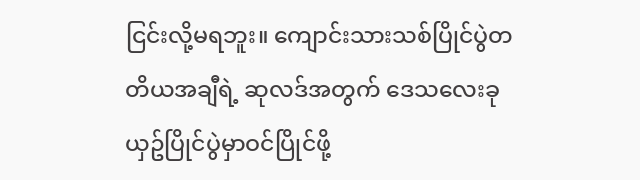ငြင်းလို့မရဘူး။ ကျောင်းသားသစ်ပြိုင်ပွဲတတိယအချီရဲ့ ဆုလဒ်အတွက် ဒေသလေးခုယှဥ်ပြိုင်ပွဲမှာဝင်ပြိုင်ဖို့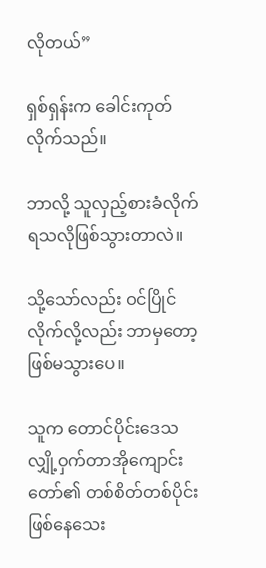လိုတယ်”

ရှစ်ရှန်းက ခေါင်းကုတ်လိုက်သည်။

ဘာလို့ သူလှည့်စားခံလိုက်ရသလိုဖြစ်သွားတာလဲ။

သို့သော်လည်း ဝင်ပြိုင်လိုက်လို့လည်း ဘာမှတော့ဖြစ်မသွားပေ။

သူက တောင်ပိုင်းဒေသ လျှို့ဝှက်တာအိုကျောင်းတော်၏ တစ်စိတ်တစ်ပိုင်းဖြစ်နေသေး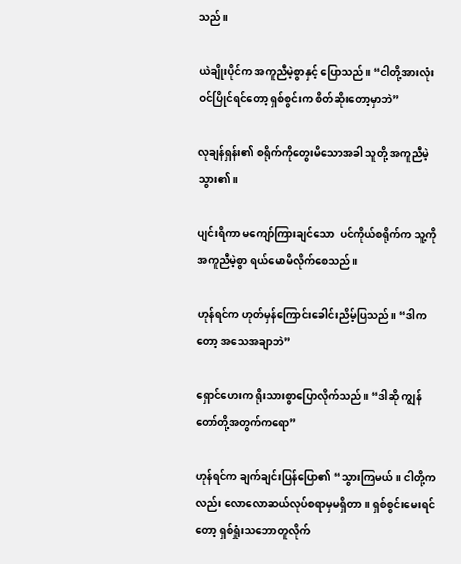သည်။

ယဲချိုးပိုင်က အကူညီမဲ့စွာနှင့် ပြောသည်။ “ငါတို့အားလုံးဝင်ပြိုင်ရင်တော့ ရှစ်စွင်းက စိတ်ဆိုးတော့မှာဘဲ”

လုချန်ရှန်း၏ စရိုက်ကိုတွေးမိသောအခါ သူတို့ အကူညီမဲ့သွား၏။

ပျင်းရိကာ မကျော်ကြားချင်သော  ပင်ကိုယ်စရိုက်က သူ့ကို အကူညီမဲ့စွာ ရယ်မောမိလိုက်စေသည်။

ဟုန်ရင်က ဟုတ်မှန်ကြောင်းခေါင်းညိမ့်ပြသည်။ “ဒါကတော့ အသေအချာဘဲ”

ရှောင်ဟေးက ရိုးသားစွာပြောလိုက်သည်။ “ဒါဆို ကျွန်တော်တို့အတွက်ကရော”

ဟုန်ရင်က ချက်ချင်းပြန်ပြော၏ “သွားကြမယ်။ ငါတို့ကလည်း လောလောဆယ်လုပ်စရာမှမရှိတာ။ ရှစ်စွင်းမေးရင်တော့ ရှစ်ရှုံးသဘောတူလိုက်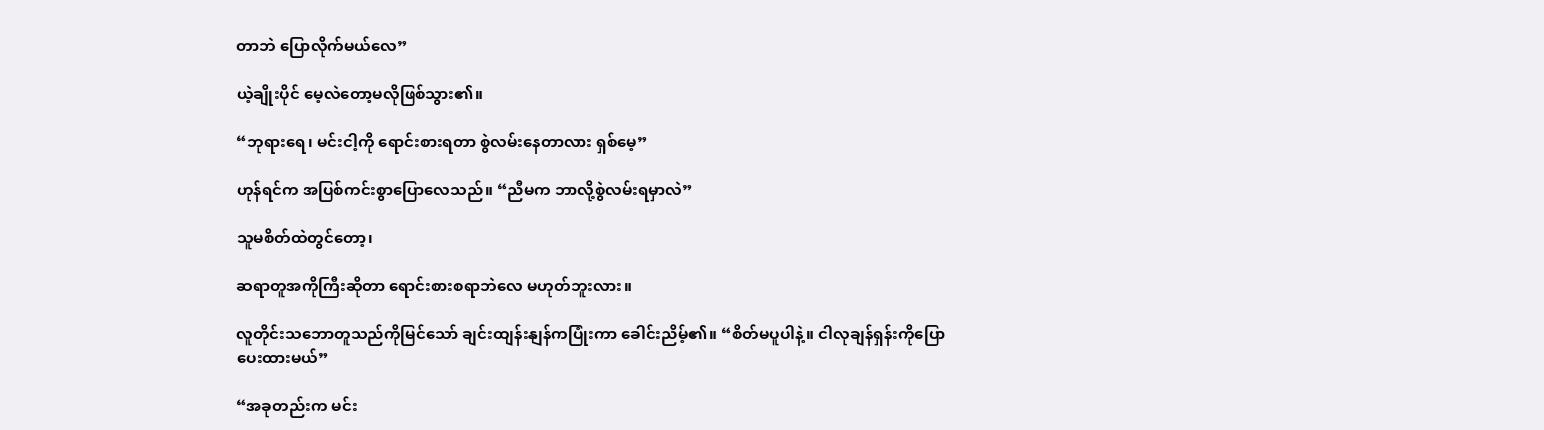တာဘဲ ပြောလိုက်မယ်လေ”

ယဲ့ချိုးပိုင် မေ့လဲတော့မလိုဖြစ်သွား၏။

“ဘုရားရေ၊ မင်းငါ့ကို ရောင်းစားရတာ စွဲလမ်းနေတာလား ရှစ်မေ့”

ဟုန်ရင်က အပြစ်ကင်းစွာပြောလေသည်။ “ညီမက ဘာလို့စွဲလမ်းရမှာလဲ”

သူမစိတ်ထဲတွင်တော့၊

ဆရာတူအကိုကြီးဆိုတာ ရောင်းစားစရာဘဲလေ မဟုတ်ဘူးလား။

လူတိုင်းသဘောတူသည်ကိုမြင်သော် ချင်းထျန်းနျန်ကပြုံးကာ ခေါင်းညိမ့်၏။ “စိတ်မပူပါနဲ့။ ငါလုချန်ရှန်းကိုပြောပေးထားမယ်”

“အခုတည်းက မင်း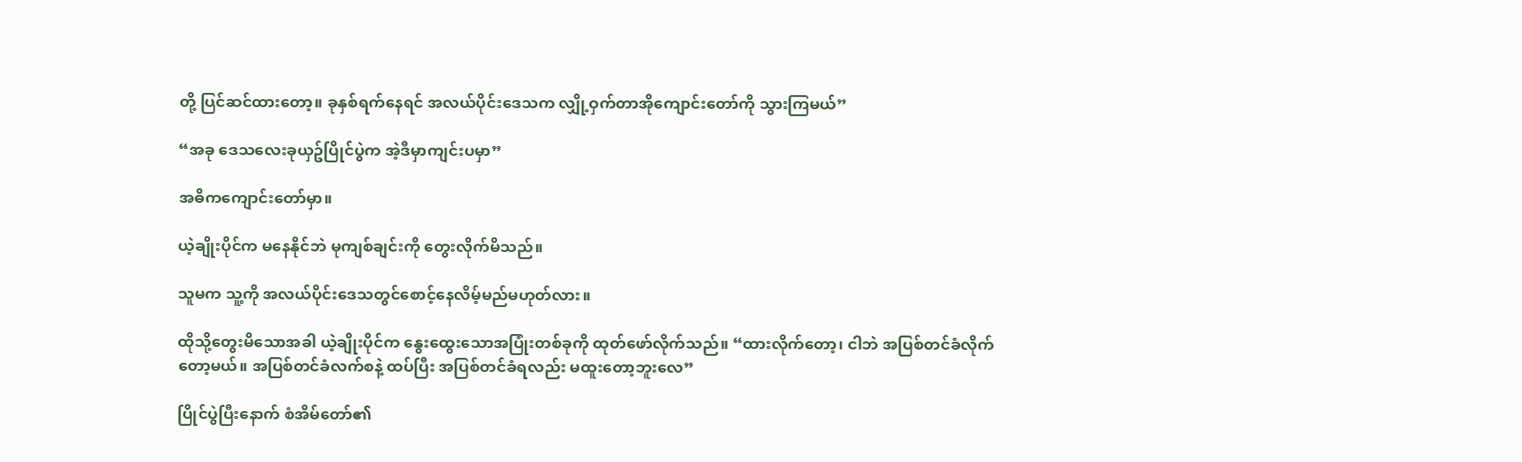တို့ ပြင်ဆင်ထားတော့။ ခုနှစ်ရက်နေရင် အလယ်ပိုင်းဒေသက လျှို့ဝှက်တာအိုကျောင်းတော်ကို သွားကြမယ်”

“အခု ဒေသလေးခုယှဥ်ပြိုင်ပွဲက အဲ့ဒီမှာကျင်းပမှာ”

အဓိကကျောင်းတော်မှာ။

ယဲ့ချိုးပိုင်က မနေနိုင်ဘဲ မုကျစ်ချင်းကို တွေးလိုက်မိသည်။

သူမက သူ့ကို အလယ်ပိုင်းဒေသတွင်စောင့်နေလိမ့်မည်မဟုတ်လား။

ထိုသို့တွေးမိသောအခါ ယဲ့ချိုးပိုင်က နွေးထွေးသောအပြုံးတစ်ခုကို ထုတ်ဖော်လိုက်သည်။ “ထားလိုက်တော့၊ ငါဘဲ အပြစ်တင်ခံလိုက်တော့မယ်။ အပြစ်တင်ခံလက်စနဲ့ ထပ်ပြီး အပြစ်တင်ခံရလည်း မထူးတော့ဘူးလေ”

ပြိုင်ပွဲပြီးနောက် စံအိမ်တော်၏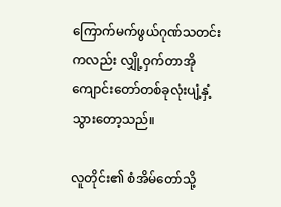ကြောက်မက်ဖွယ်ဂုဏ်သတင်းကလည်း လျှို့ဝှက်တာအိုကျောင်းတော်တစ်ခုလုံးပျံ့နှံ့သွားတော့သည်။

လူတိုင်း၏ စံအိမ်တော်သို့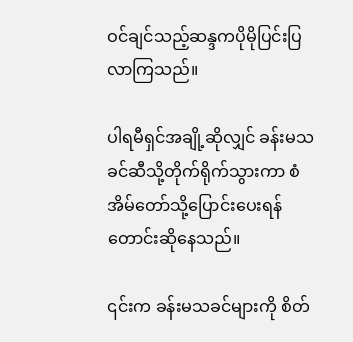ဝင်ချင်သည့်ဆန္ဒကပိုမိုပြင်းပြလာကြသည်။

ပါရမီရှင်အချို့ဆိုလျှင် ခန်းမသခင်ဆီသို့တိုက်ရိုက်သွားကာ စံအိမ်တော်သို့ပြောင်းပေးရန်တောင်းဆိုနေသည်။

၎င်းက ခန်းမသခင်များကို စိတ်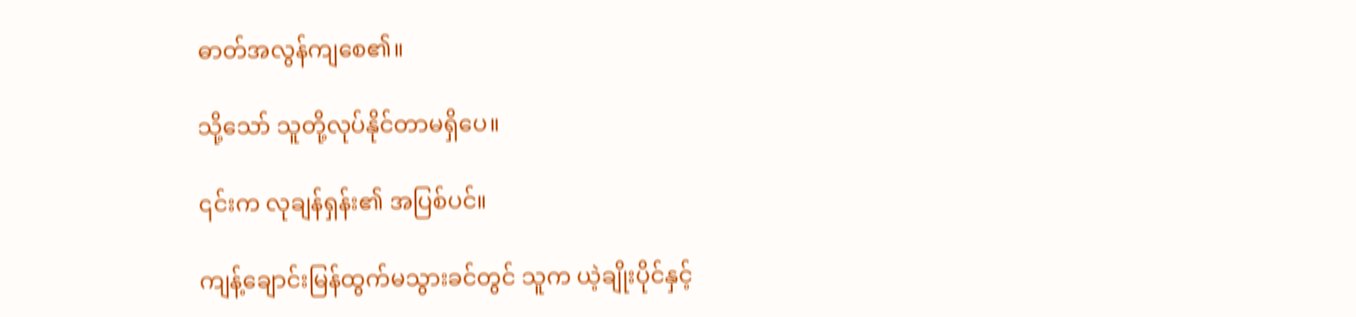ဓာတ်အလွန်ကျစေ၏။

သို့သော် သူတို့လုပ်နိုင်တာမရှိပေ။

၎င်းက လုချန်ရှန်း၏ အပြစ်ပင်။

ကျန့်ချောင်းမြန်ထွက်မသွားခင်တွင် သူက ယဲ့ချိုးပိုင်နှင့်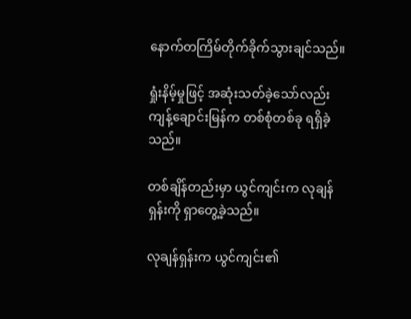နောက်တကြိမ်တိုက်ခိုက်သွားချင်သည်။

ရှုံးနိမ့်မှုဖြင့် အဆုံးသတ်ခဲ့သော်လည်း ကျန့်ချောင်းမြန်က တစ်စုံတစ်ခု ရရှိခဲ့သည်။

တစ်ချိန်တည်းမှာ ယွင်ကျင်းက လုချန်ရှန်းကို ရှာတွေ့ခဲ့သည်။

လုချန်ရှန်းက ယွင်ကျင်း၏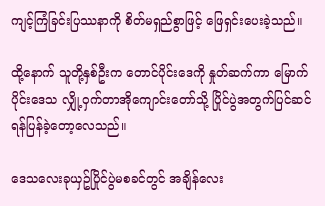ကျင့်ကြံခြင်းပြဿနာကို စိတ်မရှည်စွာဖြင့် ဖြေရှင်းပေးခဲ့သည်။

ထို့နောက် သူတို့နှစ်ဦးက တောင်ပိုင်းဒေကို နှုတ်ဆက်ကာ မြောက်ပိုင်းဒေသ လျှို့ဝှက်တာအိုကျောင်းတော်သို့ ပြိုင်ပွဲအတွက်ပြင်ဆင်ရန်ပြန်ခဲ့တော့လေသည်။

ဒေသလေးခုယှဥ်ပြိုင်ပွဲမစခင်တွင် အချိန်လေး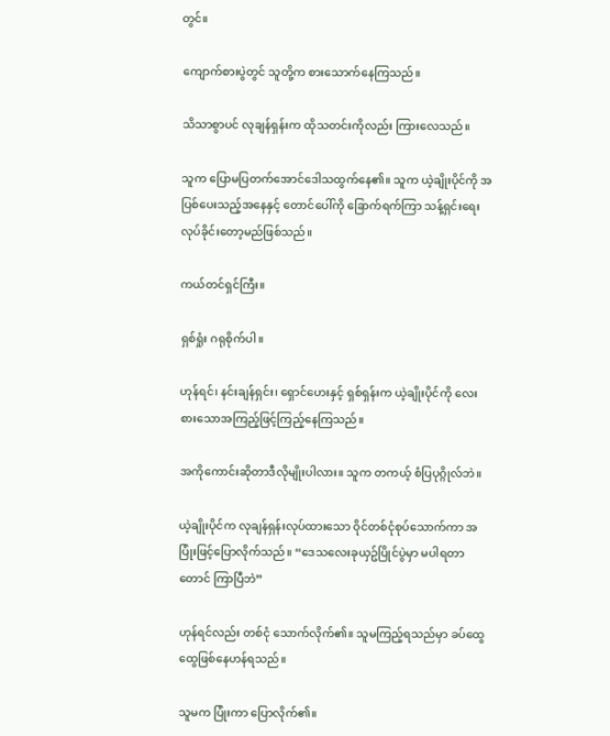တွင်။

ကျောက်စားပွဲတွင် သူတို့က စားသောက်နေကြသည်။

သိသာစွာပင် လုချန်ရှန်းက ထိုသတင်းကိုလည်း ကြားလေသည်။

သူက ပြောမပြတက်အောင်ဒေါသထွက်နေ၏။ သူက ယဲ့ချိုးပိုင်ကို အပြစ်ပေးသည့်အနေနှင့် တောင်ပေါ်ကို ခြောက်ရက်ကြာ သန့်ရှင်းရေးလုပ်ခိုင်းတော့မည်ဖြစ်သည်။

ကယ်တင်ရှင်ကြီး။

ရှစ်ရှုံး ဂရုစိုက်ပါ။

ဟုန်ရင်၊ နင်းချန်ရှင်း၊ ရှောင်ဟေးနှင့် ရှစ်ရှန်းက ယဲ့ချိုးပိုင်ကို လေးစားသောအကြည့်ဖြင့်ကြည့်နေကြသည်။

အကိုကောင်းဆိုတာဒီလိုမျိုးပါလား။ သူက တကယ့် စံပြပုဂ္ဂိုလ်ဘဲ။

ယဲ့ချိုးပိုင်က လုချန်ရှန်းလုပ်ထားသော ဝိုင်တစ်ငုံစုပ်သောက်ကာ အပြုံးဖြင့်ပြောလိုက်သည်။ “ဒေသလေးခုယှဥ်ပြိုင်ပွဲမှာ မပါရတာတောင် ကြာပြီဘဲ”

ဟုန်ရင်လည်း တစ်ငုံ သောက်လိုက်၏။ သူမကြည့်ရသည်မှာ ခပ်ထွေထွေဖြစ်နေဟန်ရသည်။

သူမက ပြုံးကာ ပြောလိုက်၏။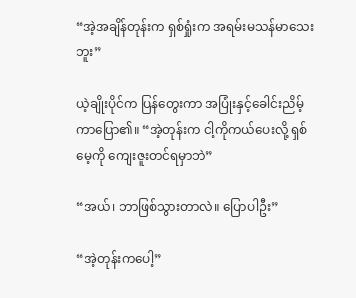“အဲ့အချိန်တုန်းက ရှစ်ရှုံးက အရမ်းမသန်မာသေးဘူး”

ယဲ့ချိုးပိုင်က ပြန်တွေးကာ အပြုံးနှင့်ခေါင်းညိမ့်ကာပြော၏။ “အဲ့တုန်းက ငါ့ကိုကယ်ပေးလို့ ရှစ်မေ့ကို ကျေးဇူးတင်ရမှာဘဲ”

“အယ်၊ ဘာဖြစ်သွားတာလဲ။ ပြောပါဦး”

“အဲ့တုန်းကပေါ့”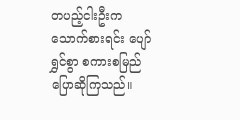တပည့်ငါးဦးက သောက်စားရင်း ပျော်ရွှင်စွာ စကားစမြည်ပြောဆိုကြသည်။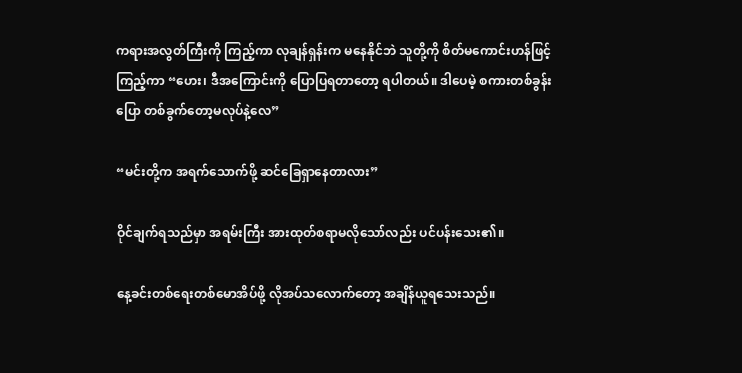ကရားအလွတ်ကြီးကို ကြည့်ကာ လုချန်ရှန်းက မနေနိုင်ဘဲ သူတို့ကို စိတ်မကောင်းဟန်ဖြင့်ကြည့်ကာ “ဟေး၊ ဒီအကြောင်းကို ပြောပြရတာတော့ ရပါတယ်။ ဒါပေမဲ့ စကားတစ်ခွန်းပြော တစ်ခွက်တော့မလုပ်နဲ့လေ”

“မင်းတို့က အရက်သောက်ဖို့ ဆင်ခြေရှာနေတာလား”

ဝိုင်ချက်ရသည်မှာ အရမ်းကြီး အားထုတ်စရာမလိုသော်လည်း ပင်ပန်းသေး၏။

နေ့ခင်းတစ်ရေးတစ်မောအိပ်ဖို့ လိုအပ်သလောက်တော့ အချိန်ယူရသေးသည်။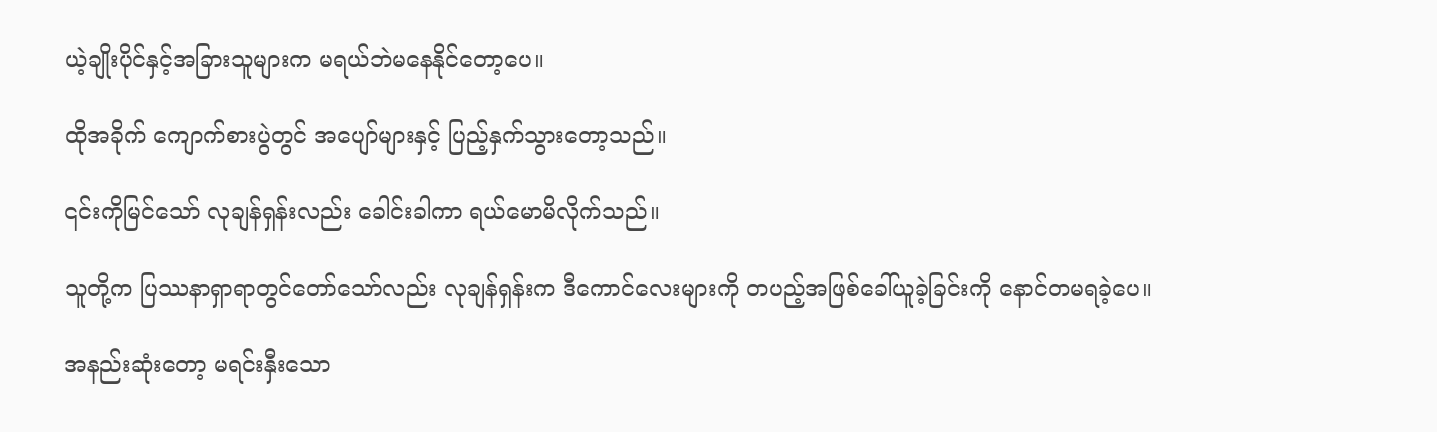ယဲ့ချိုးပိုင်နှင့်အခြားသူများက မရယ်ဘဲမနေနိုင်တော့ပေ။

ထိုအခိုက် ကျောက်စားပွဲတွင် အပျော်များနှင့် ပြည့်နှက်သွားတော့သည်။

၎င်းကိုမြင်သော် လုချန်ရှန်းလည်း ခေါင်းခါကာ ရယ်မောမိလိုက်သည်။

သူတို့က ပြဿနာရှာရာတွင်တော်သော်လည်း လုချန်ရှန်းက ဒီကောင်လေးများကို တပည့်အဖြစ်ခေါ်ယူခဲ့ခြင်းကို နောင်တမရခဲ့ပေ။

အနည်းဆုံးတော့ မရင်းနှီးသော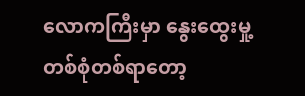လောကကြီးမှာ နွေးထွေးမှု့တစ်စုံတစ်ရာတော့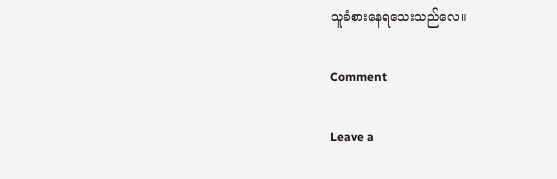သူခံစားနေရသေးသည်လေ။

Comment

Leave a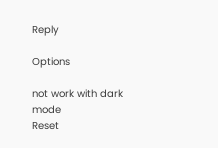Reply

Options

not work with dark mode
Reset